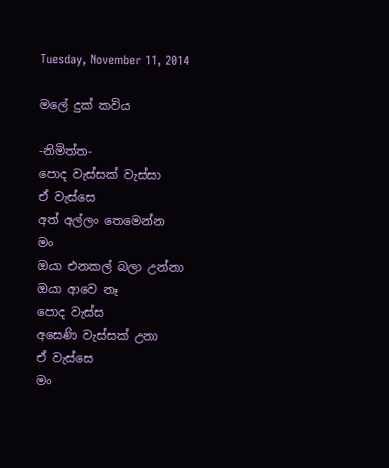Tuesday, November 11, 2014

මලේ දුක් කවිය

-නිමිත්ත-
පොද වැස්සක් වැස්සා
ඒ වැස්සෙ
අත් අල්ලං තෙමෙන්න
මං
ඔයා එනකල් බලා උන්නා
ඔයා ආවෙ නෑ
පොද වැස්ස
අසෙණි වැස්සක් උනා
ඒ වැස්සෙ
මං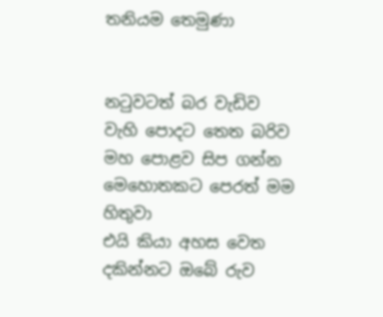තනියම තෙමුණා


නටුවටත් බර වැඩිව
වැහි පොදට තෙත බරිව
මහ පොළව සිප ගන්න
මෙහොතකට පෙරත් මම
හිතුවා
එයි කියා අහස වෙත
දකින්නට ඔබේ රුව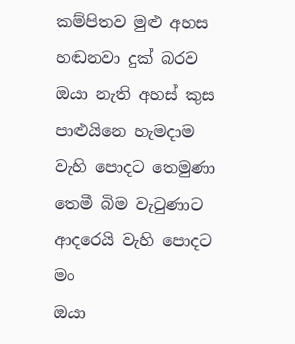කම්පිතව මුළු අහස
හඬනවා දුක් බරව
ඔයා නැති අහස් කුස
පාළුයිනෙ හැමදාම
වැහි පොදට තෙමුණා
තෙමී බිම වැටුණාට
ආදරෙයි වැහි පොදට
මං
ඔයා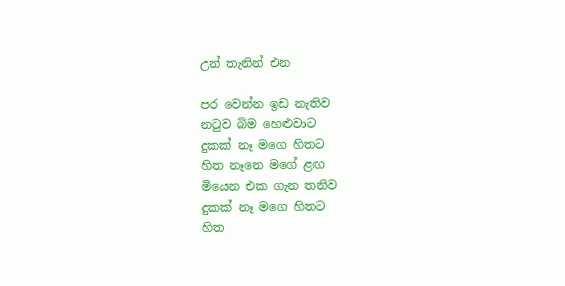උන් තැනින් එන

පර වෙන්න ඉඩ නැතිව
නටුව බිම හෙළුවාට
දුකක් නෑ මගෙ හිතට
හිත නෑනෙ මගේ ළඟ
මියෙන එක ගැන තනිව
දුකක් නෑ මගෙ හිතට
හිත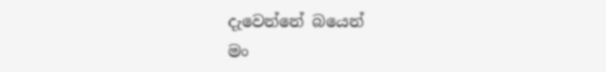දැවෙන්නේ බයෙන්
මං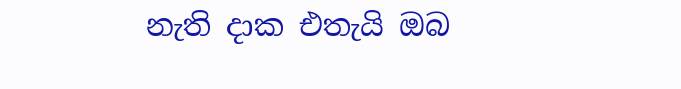නැති දාක එතැයි ඔබ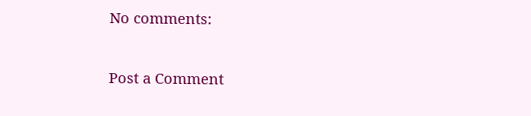No comments:

Post a Comment